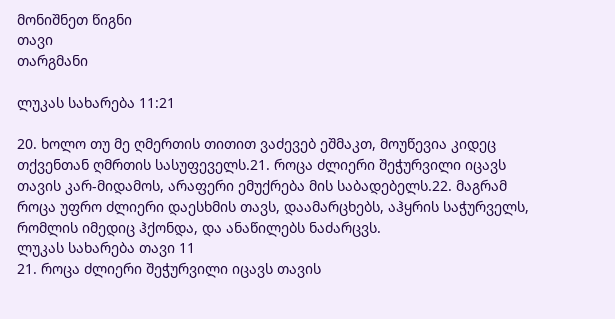მონიშნეთ წიგნი
თავი
თარგმანი

ლუკას სახარება 11:21

20. ხოლო თუ მე ღმერთის თითით ვაძევებ ეშმაკთ, მოუწევია კიდეც თქვენთან ღმრთის სასუფეველს.21. როცა ძლიერი შეჭურვილი იცავს თავის კარ-მიდამოს, არაფერი ემუქრება მის საბადებელს.22. მაგრამ როცა უფრო ძლიერი დაესხმის თავს, დაამარცხებს, აჰყრის საჭურველს, რომლის იმედიც ჰქონდა, და ანაწილებს ნაძარცვს.
ლუკას სახარება თავი 11
21. როცა ძლიერი შეჭურვილი იცავს თავის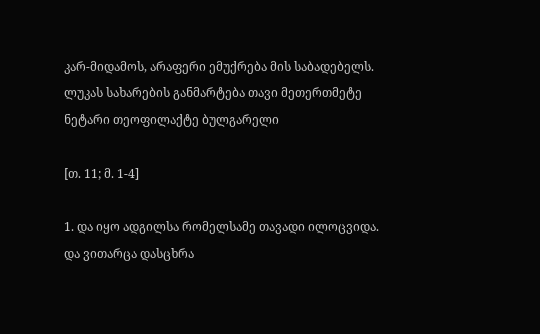კარ-მიდამოს, არაფერი ემუქრება მის საბადებელს.
ლუკას სახარების განმარტება თავი მეთერთმეტე
ნეტარი თეოფილაქტე ბულგარელი

[თ. 11; მ. 1-4]

1. და იყო ადგილსა რომელსამე თავადი ილოცვიდა. და ვითარცა დასცხრა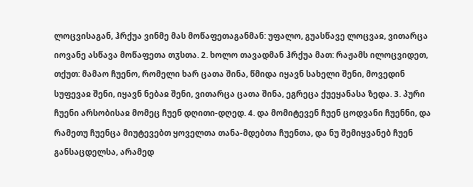ლოცვისაგან, ჰრქუა ვინმე მას მოწაფეთაგანმან: უფალო, გუასწავე ლოცვაჲ, ვითარცა იოვანე ასწავა მოწაფეთა თჳსთა. 2. ხოლო თავადმან ჰრქუა მათ: რაჟამს ილოცვიდეთ, თქუთ: მამაო ჩუენო, რომელი ხარ ცათა შინა, წმიდა იყავნ სახელი შენი, მოვედინ სუფევაჲ შენი, იყავნ ნებაჲ შენი, ვითარცა ცათა შინა, ეგრეცა ქუეყანასა ზედა. 3. პური ჩუენი არსობისაჲ მომეც ჩუენ დღითი-დღედ. 4. და მომიტევენ ჩუენ ცოდვანი ჩუენნი, და რამეთუ ჩუენცა მიუტევებთ ყოველთა თანა-მდებთა ჩუენთა, და ნუ შემიყვანებ ჩუენ განსაცდელსა, არამედ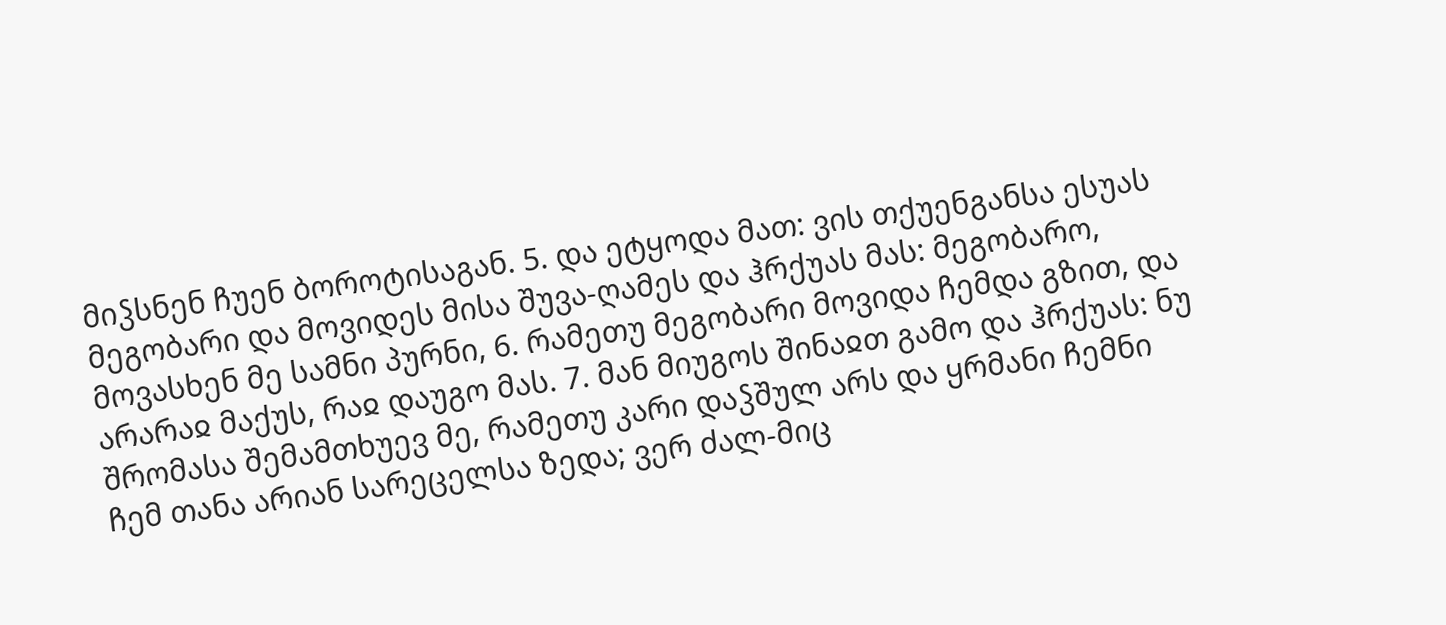მიჴსნენ ჩუენ ბოროტისაგან. 5. და ეტყოდა მათ: ვის თქუენგანსა ესუას მეგობარი და მოვიდეს მისა შუვა-ღამეს და ჰრქუას მას: მეგობარო, მოვასხენ მე სამნი პურნი, 6. რამეთუ მეგობარი მოვიდა ჩემდა გზით, და არარაჲ მაქუს, რაჲ დაუგო მას. 7. მან მიუგოს შინაჲთ გამო და ჰრქუას: ნუ შრომასა შემამთხუევ მე, რამეთუ კარი დაჴშულ არს და ყრმანი ჩემნი ჩემ თანა არიან სარეცელსა ზედა; ვერ ძალ-მიც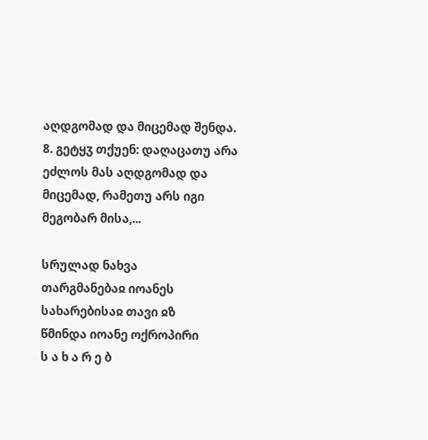აღდგომად და მიცემად შენდა. 8. გეტყჳ თქუენ: დაღაცათუ არა ეძლოს მას აღდგომად და მიცემად, რამეთუ არს იგი მეგობარ მისა,...

სრულად ნახვა
თარგმანებაჲ იოანეს სახარებისაჲ თავი ჲზ
წმინდა იოანე ოქროპირი
ს ა ხ ა რ ე ბ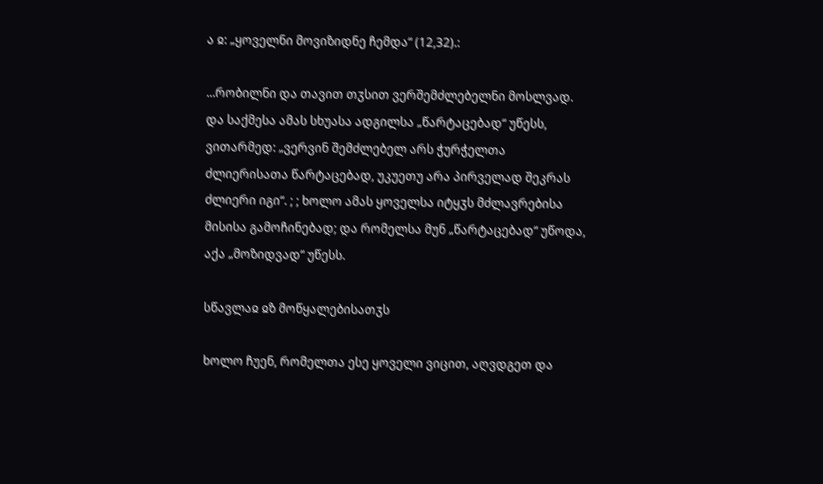ა ჲ: „ყოველნი მოვიზიდნე ჩემდა“ (12,32).:

...რობილნი და თავით თჳსით ვერშემძლებელნი მოსლვად. და საქმესა ამას სხუასა ადგილსა „წარტაცებად“ უწესს, ვითარმედ: „ვერვინ შემძლებელ არს ჭურჭელთა ძლიერისათა წარტაცებად, უკუეთუ არა პირველად შეკრას ძლიერი იგი“. ; ; ხოლო ამას ყოველსა იტყჳს მძლავრებისა მისისა გამოჩინებად; და რომელსა მუნ „წარტაცებად“ უწოდა, აქა „მოზიდვად“ უწესს.

სწავლაჲ ჲზ მოწყალებისათჳს

ხოლო ჩუენ, რომელთა ესე ყოველი ვიცით, აღვდგეთ და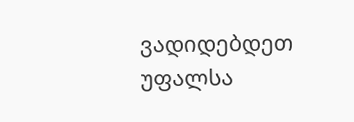ვადიდებდეთ უფალსა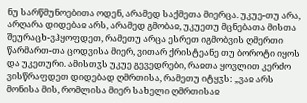ნუ სარწმუნოებითა ოდენ, არამედ საქმეთა მიერცა. უკუე-თუ არა, არღარა დიდებაჲ არს, არამედ გმობაჲ, უკუეთუ მცნებათა მისთა შეურაცხ-ვჰყოფდეთ, რამეთუ არცა ესრეთ იგმობვის ღმერთი წარმართ-თა ცოდვისა მიერ, ვითარ ქრისტეანე თუ ბოროტი იყოს და უკეთური. ამისთჳს უკუე გევედრები, რაჲთა ყოვლით კერძო ვისწრაფდეთ დიდებად ღმრთისა, რამეთუ იტყჳს: „ვაჲ არს მონისა მის, რომლისა მიერ სახელი ღმრთისაჲ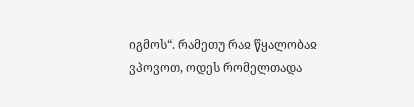იგმოს“. რამეთუ რაჲ წყალობაჲ ვპოვოთ, ოდეს რომელთადა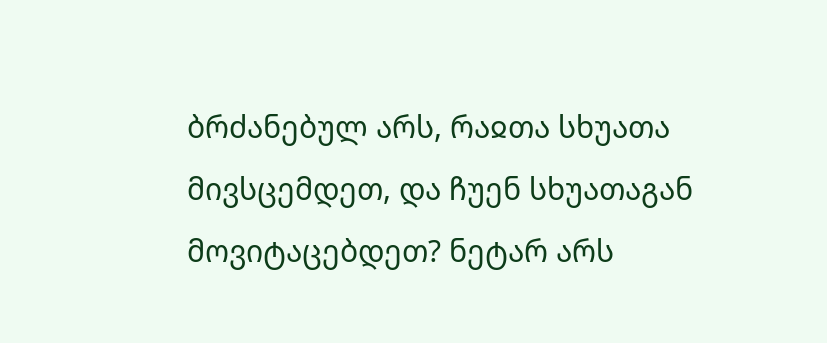ბრძანებულ არს, რაჲთა სხუათა მივსცემდეთ, და ჩუენ სხუათაგან მოვიტაცებდეთ? ნეტარ არს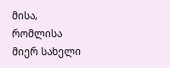მისა, რომლისა მიერ სახელი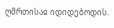ღმრთისაჲ იდიდებოდის.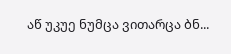აწ უკუე ნუმცა ვითარცა ბნ...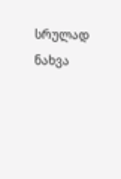სრულად ნახვა